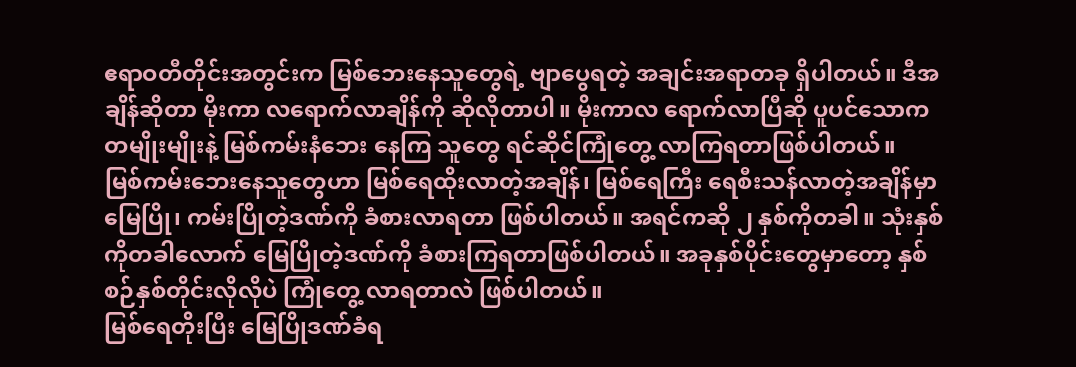ဧရာဝတီတိုင်းအတွင်းက မြစ်ဘေးနေသူတွေရဲ့ ဗျာပွေရတဲ့ အချင်းအရာတခု ရှိပါတယ်။ ဒီအချိန်ဆိုတာ မိုးကာ လရောက်လာချိန်ကို ဆိုလိုတာပါ။ မိုးကာလ ရောက်လာပြီဆို ပူပင်သောက တမျိုးမျိုးနဲ့ မြစ်ကမ်းနံဘေး နေကြ သူတွေ ရင်ဆိုင်ကြုံတွေ့ လာကြရတာဖြစ်ပါတယ်။
မြစ်ကမ်းဘေးနေသူတွေဟာ မြစ်ရေထိုးလာတဲ့အချိန်၊ မြစ်ရေကြီး ရေစီးသန်လာတဲ့အချိန်မှာ မြေပြို၊ ကမ်းပြိုတဲ့ဒဏ်ကို ခံစားလာရတာ ဖြစ်ပါတယ်။ အရင်ကဆို ၂ နှစ်ကိုတခါ။ သုံးနှစ်ကိုတခါလောက် မြေပြိုတဲ့ဒဏ်ကို ခံစားကြရတာဖြစ်ပါတယ်။ အခုနှစ်ပိုင်းတွေမှာတော့ နှစ်စဉ်နှစ်တိုင်းလိုလိုပဲ ကြုံတွေ့ လာရတာလဲ ဖြစ်ပါတယ်။
မြစ်ရေတိုးပြီး မြေပြိုဒဏ်ခံရ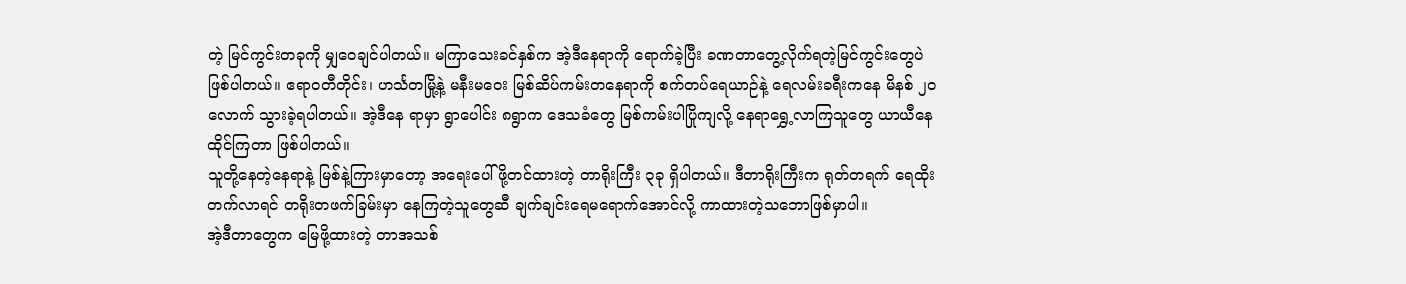တဲ့ မြင်ကွင်းတခုကို မျှဝေချင်ပါတယ်။ မကြာသေးခင်နှစ်က အဲ့ဒီနေရာကို ရောက်ခဲ့ပြီး ခဏတာတွေ့လိုက်ရတဲ့မြင်ကွင်းတွေပဲ ဖြစ်ပါတယ်။ ဧရာဝတီတိုင်း၊ ဟင်္သတမြို့နဲ့ မနီးမဝေး မြစ်ဆိပ်ကမ်းတနေရာကို စက်တပ်ရေယာဉ်နဲ့ ရေလမ်းခရီးကနေ မိနစ် ၂၀လောက် သွားခဲ့ရပါတယ်။ အဲ့ဒီနေ ရာမှာ ရွာပေါင်း ၈ရွာက ဒေသခံတွေ မြစ်ကမ်းပါပြိုကျလို့ နေရာရွှေ့လာကြသူတွေ ယာယီနေထိုင်ကြတာ ဖြစ်ပါတယ်။
သူတို့နေတဲ့နေရာနဲ့ မြစ်နဲ့ကြားမှာတော့ အရေးပေါ် ဖို့တင်ထားတဲ့ တာရိုးကြီး ၃ခု ရှိပါတယ်။ ဒီတာရိုးကြီးက ရုတ်တရက် ရေထိုးတက်လာရင် တရိုးတဖက်ခြမ်းမှာ နေကြတဲ့သူတွေဆီ ချက်ချင်းရေမရောက်အောင်လို့ ကာထားတဲ့သဘောဖြစ်မှာပါ။
အဲ့ဒီတာတွေက မြေဖို့ထားတဲ့ တာအသစ်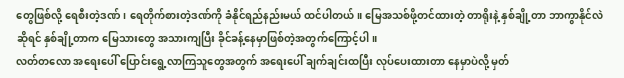တွေဖြစ်လို့ ရေစီးတဲ့ဒဏ်၊ ရေတိုက်စားတဲ့ဒဏ်ကို ခံနိုင်ရည်နည်းမယ် ထင်ပါတယ်။ မြေအသစ်ဖို့တင်ထားတဲ့ တာရိုးနဲ့ နှစ်ချို့တာ ဘာကွာနိုင်လဲဆိုရင် နှစ်ချို့တာက မြေသားတွေ အသားကျပြီး ခိုင်ခန့်နေမှာဖြစ်တဲ့အတွက်ကြောင့်ပါ။
လတ်တလော အရေးပေါ် ပြောင်းရွေ့လာကြသူတွေအတွက် အရေးပေါ် ချက်ချင်းထပြီး လုပ်ပေးထားတာ နေမှာပဲလို့ မှတ်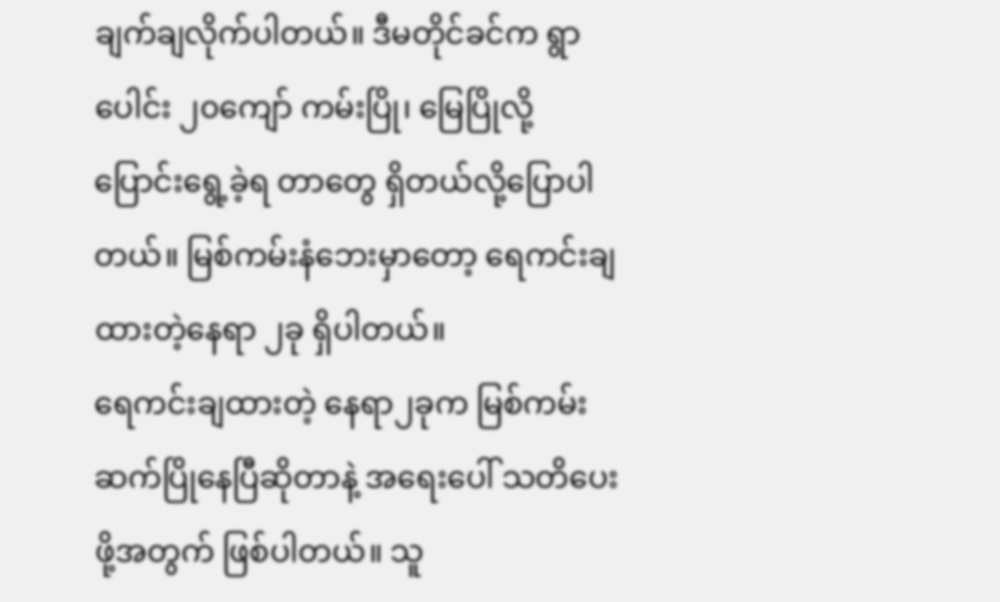ချက်ချလိုက်ပါတယ်။ ဒီမတိုင်ခင်က ရွာပေါင်း ၂၀ကျော် ကမ်းပြို၊ မြေပြိုလို့ ပြောင်းရွေ့ခဲ့ရ တာတွေ ရှိတယ်လို့ပြောပါတယ်။ မြစ်ကမ်းနံဘေးမှာတော့ ရေကင်းချထားတဲ့နေရာ ၂ခု ရှိပါတယ်။
ရေကင်းချထားတဲ့ နေရာ၂ခုက မြစ်ကမ်းဆက်ပြိုနေပြီဆိုတာနဲ့ အရေးပေါ် သတိပေးဖို့အတွက် ဖြစ်ပါတယ်။ သူ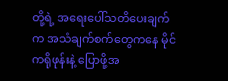တို့ရဲ့ အရေးပေါ်သတိပေးချက်က အသံချက်စက်တွေကနေ မိုင်ကရိုဖုန်းနဲ့ ပြောဖို့အ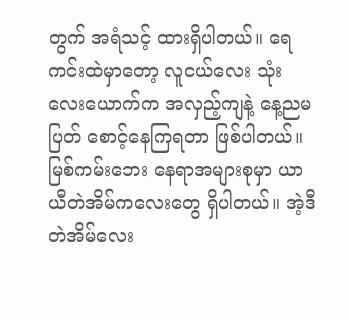တွက် အရံသင့် ထားရှိပါတယ်။ ရေကင်းထဲမှာတော့ လူငယ်လေး သုံးလေးယောက်က အလှည့်ကျနဲ့ နေ့ညမပြတ် စောင့်နေကြရတာ ဖြစ်ပါတယ်။
မြစ်ကမ်းဘေး နေရာအများစုမှာ ယာယီတဲအိမ်ကလေးတွေ ရှိပါတယ်။ အဲ့ဒီတဲအိမ်လေး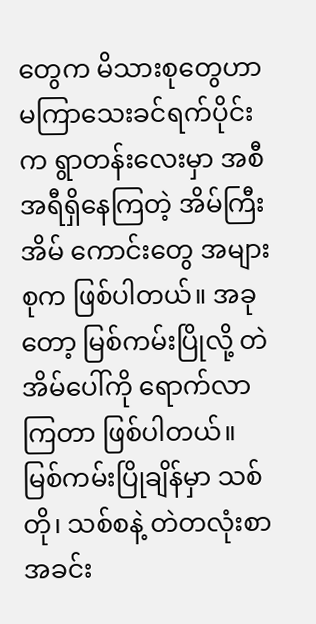တွေက မိသားစုတွေဟာ မကြာသေးခင်ရက်ပိုင်းက ရွာတန်းလေးမှာ အစီအရီရှိနေကြတဲ့ အိမ်ကြီးအိမ် ကောင်းတွေ အများစုက ဖြစ်ပါတယ်။ အခုတော့ မြစ်ကမ်းပြိုလို့ တဲအိမ်ပေါ်ကို ရောက်လာကြတာ ဖြစ်ပါတယ်။
မြစ်ကမ်းပြိုချိန်မှာ သစ်တို၊ သစ်စနဲ့ တဲတလုံးစာ အခင်း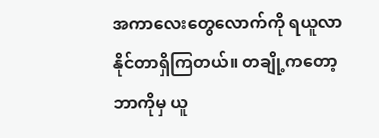အကာလေးတွေလောက်ကို ရယူလာနိုင်တာရှိကြတယ်။ တချို့ကတော့ ဘာကိုမှ ယူ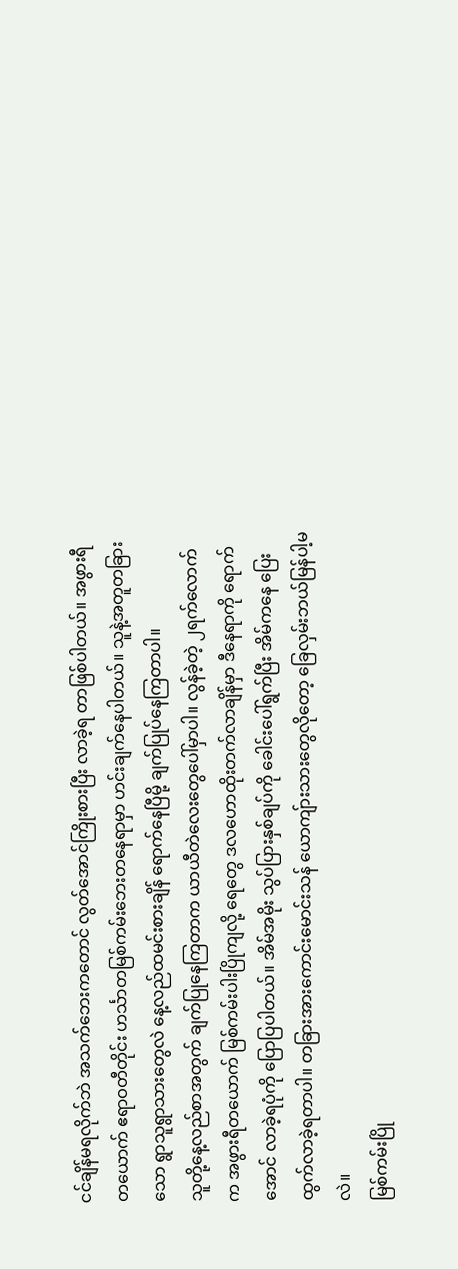ငင်ချိန်မရလိုက်ဘဲ အသက်ဘေးကတောင် လွတ်အောင်ကြိုးစားပြီး လာခဲ့ရ တာဖြစ်ပါတယ်။ အဖွားရီတယောက် ဧရာဝတီတိုင်း ဟင်္သာတမြစ်ကမ်းဘေးတနေရာမှာ ဟင်းချက်နေပါတယ်။ သူနဲ့အတူတခြားသော ရွာသူရွာသားတွေလဲ နေ့လည်ထမင်းစားချိန် ရောက်နေပြီမို့ ချက်ပြုပ်နေကြတာပါ။
သူတို့နေ့လည်စာအတွက် ချက်ပြုနေကြတာက ယာယီတဲလေးတွေပေါ်မှာပါ။ လွန်ခဲ့တဲ့ ၂ရက်လောက်က အဖွားရီတယောက် မြစ်ကမ်းပါးပြိုကျလို့ ရေတွေ ဒလဟောထိုးတက်လာချိန်မှာ ဒီနေရာကို ရောက်အောင် လာခဲ့ရပုံကို ပြောပြပါတယ်။ အိမ်အမိုး သွပ်ပြားနှစ်ချပ်ကို ခေါင်းပေါ်ရွက်ပြီး အိမ်ကနေ ပြေးထွက်လာခဲ့ရတာပါ။ တခြားအားကောင်းမောင်းသန် ယောကျ်ားသားတွေလိုတော့ ခြေလှမ်းဘယ်မြန်ပါ့မလဲ။
မြစ်ကမ်းပြို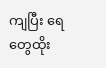ကျပြီး ရေတွေထိုး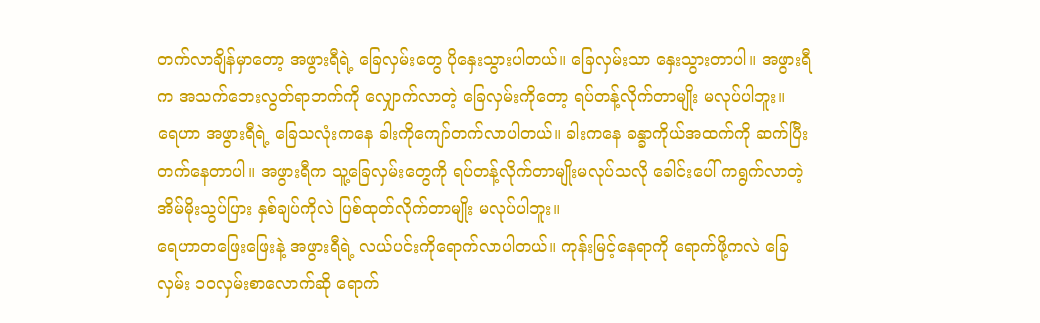တက်လာချိန်မှာတော့ အဖွားရီရဲ့ ခြေလှမ်းတွေ ပိုနှေးသွားပါတယ်။ ခြေလှမ်းသာ နှေးသွားတာပါ။ အဖွားရီက အသက်ဘေးလွတ်ရာဘက်ကို လျှောက်လာတဲ့ ခြေလှမ်းကိုတော့ ရပ်တန့်လိုက်တာမျိုး မလုပ်ပါဘူး။
ရေဟာ အဖွားရီရဲ့ ခြေသလုံးကနေ ခါးကိုကျော်တက်လာပါတယ်။ ခါးကနေ ခန္ခာကိုယ်အထက်ကို ဆက်ပြီးတက်နေတာပါ။ အဖွားရီက သူ့ခြေလှမ်းတွေကို ရပ်တန့်လိုက်တာမျိုးမလုပ်သလို ခေါင်းပေါ် ကရွက်လာတဲ့ အိမ်မိုးသွပ်ပြား နှစ်ချပ်ကိုလဲ ပြစ်ထုတ်လိုက်တာမျိုး မလုပ်ပါဘူး။
ရေဟာတဖြေးဖြေးနဲ့ အဖွားရီရဲ့ လယ်ပင်းကိုရောက်လာပါတယ်။ ကုန်းမြင့်နေရာကို ရောက်ဖို့ကလဲ ခြေလှမ်း ၁၀လှမ်းစာလောက်ဆို ရောက်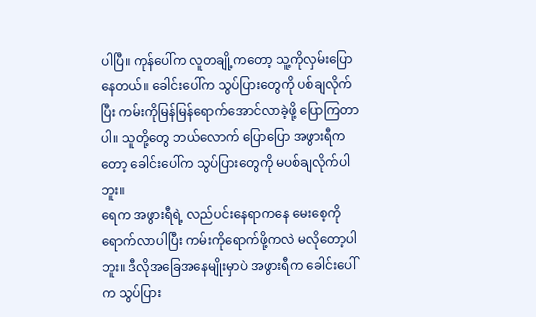ပါပြီ။ ကုန်ပေါ်က လူတချို့ကတော့ သူ့ကိုလှမ်းပြောနေတယ်။ ခေါင်းပေါ်က သွပ်ပြားတွေကို ပစ်ချလိုက်ပြီး ကမ်းကိုမြန်မြန်ရောက်အောင်လာခဲ့ဖို့ ပြောကြတာပါ။ သူတို့တွေ ဘယ်လောက် ပြောပြော အဖွားရီကတော့ ခေါင်းပေါ်က သွပ်ပြားတွေကို မပစ်ချလိုက်ပါဘူး။
ရေက အဖွားရီရဲ့ လည်ပင်းနေရာကနေ မေးစေ့ကိုရောက်လာပါပြီး ကမ်းကိုရောက်ဖို့ကလဲ မလိုတော့ပါဘူး။ ဒီလိုအခြေအနေမျိုးမှာပဲ အဖွားရီက ခေါင်းပေါ်က သွပ်ပြား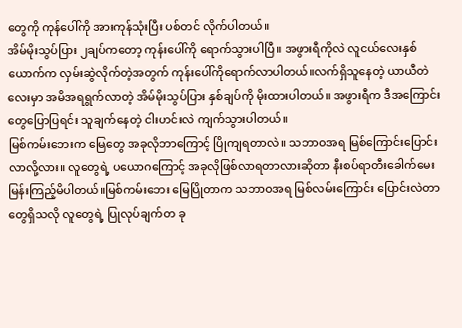တွေကို ကုန်ပေါ်ကို အားကုန်သုံးပြီး ပစ်တင် လိုက်ပါတယ်။
အိမ်မိုးသွပ်ပြား ၂ချပ်ကတော့ ကုန်းပေါ်ကို ရောက်သွားပါပြီ။ အဖွားရီကိုလဲ လူငယ်လေးနှစ်ယောက်က လှမ်းဆွဲလိုက်တဲ့အတွက် ကုန်းပေါ်ကိုရောက်လာပါတယ်။လက်ရှိသူနေတဲ့ ယာယီတဲလေးမှာ အမိအရရွက်လာတဲ့ အိမ်မိုးသွပ်ပြား နှစ်ချပ်ကို မိုးထားပါတယ်။ အဖွားရီက ဒီအကြောင်းတွေပြောပြရင်း သူချက်နေတဲ့ ငါးဟင်းလဲ ကျက်သွားပါတယ်။
မြစ်ကမ်းဘေးက မြေတွေ အခုလိုဘာကြောင့် ပြိုကျရတာလဲ။ သဘာဝအရ မြစ်ကြောင်းပြောင်းလာလို့လား။ လူတွေရဲ့ ပယောဂကြောင့် အခုလိုဖြစ်လာရတာလားဆိုတာ နီးစပ်ရာတီးခေါက်မေးမြန်းကြည့်မိပါတယ်။မြစ်ကမ်းဘေး မြေပြိုတာက သဘာဝအရ မြစ်လမ်းကြောင်း ပြောင်းလဲတာတွေရှိသလို လူတွေရဲ့ ပြုလုပ်ချက်တ ခု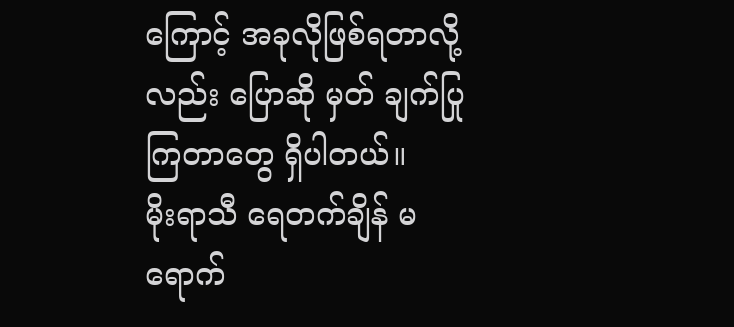ကြောင့် အခုလိုဖြစ်ရတာလို့လည်း ပြောဆို မှတ် ချက်ပြုကြတာတွေ ရှိပါတယ်။
မိုးရာသီ ရေတက်ချိန် မရောက်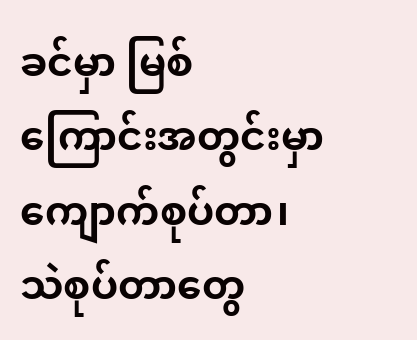ခင်မှာ မြစ်ကြောင်းအတွင်းမှာ ကျောက်စုပ်တာ၊ သဲစုပ်တာတွေ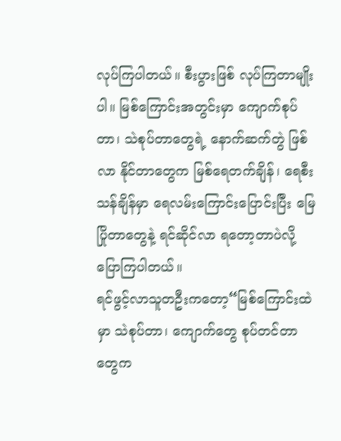လုပ်ကြပါတယ်။ စီးပွားဖြစ် လုပ်ကြတာမျိုးပါ။ မြစ်ကြောင်းအတွင်းမှာ ကျောက်စုပ်တာ၊ သဲစုပ်တာတွေရဲ့ နောက်ဆက်တွဲ ဖြစ်လာ နိုင်တာတွေက မြစ်ရေတက်ချိန်၊ ရေစီးသန်ချိန်မှာ ရေလမ်းကြောင်းပြောင်းပြီး မြေပြိုတာတွေနဲ့ ရင်ဆိုင်လာ ရတော့တာပဲလို့ ပြောကြပါတယ်။
ရင်ဖွင့်လာသူတဦးကတော့“မြစ်ကြောင်းထဲမှာ သဲစုပ်တာ၊ ကျောက်တွေ စုပ်တင်တာတွေက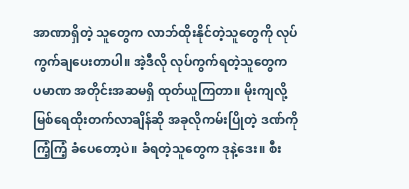အာဏာရှိတဲ့ သူတွေက လာဘ်ထိုးနိုင်တဲ့သူတွေကို လုပ်ကွက်ချပေးတာပါ။ အဲ့ဒီလို လုပ်ကွက်ရတဲ့သူတွေက ပမာဏ အတိုင်းအဆမရှိ ထုတ်ယူကြတာ။ မိုးကျလို့ မြစ်ရေထိုးတက်လာချိန်ဆို အခုလိုကမ်းပြိုတဲ့ ဒဏ်ကို ကြံ့ကြံ့ ခံပေတော့ပဲ။ ခံရတဲ့သူတွေက ဒုနဲ့ဒေး။ စီး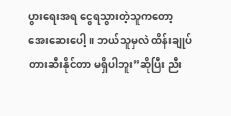ပွားရေးအရ ငွေရသွားတဲ့သူကတော့ အေးဆေးပေါ့။ ဘယ်သူမှလဲ ထိန်းချုပ်တားဆီးနိုင်တာ မရှိပါဘူး”ဆိုပြီး ညီး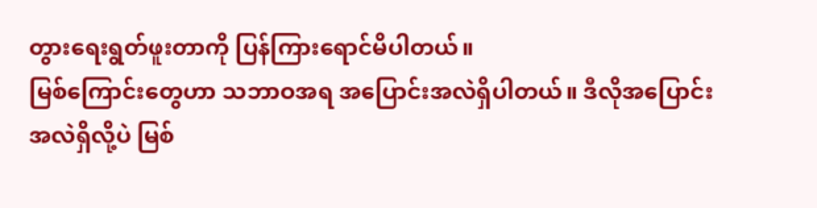တွားရေးရွတ်ဖူးတာကို ပြန်ကြားရောင်မိပါတယ်။
မြစ်ကြောင်းတွေဟာ သဘာဝအရ အပြောင်းအလဲရှိပါတယ်။ ဒီလိုအပြောင်းအလဲရှိလို့ပဲ မြစ်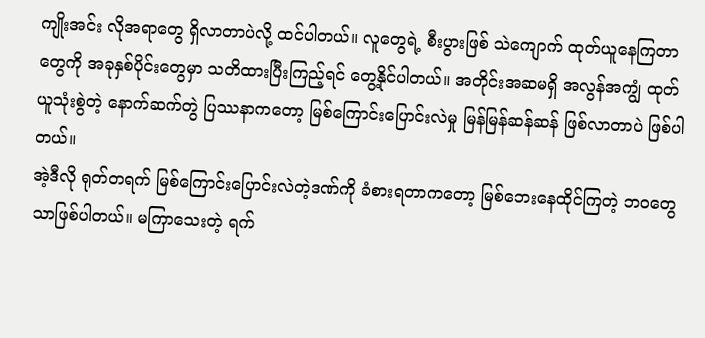ကျိုးအင်း လိုအရာတွေ ရှိလာတာပဲလို့ ထင်ပါတယ်။ လူတွေရဲ့ စီးပွားဖြစ် သဲကျောက် ထုတ်ယူနေကြတာတွေကို အခုနှစ်ပိုင်းတွေမှာ သတိထားပြီးကြည့်ရင် တွေ့နိုင်ပါတယ်။ အတိုင်းအဆမရှိ အလွန်အကျွံ ထုတ်ယူသုံးစွဲတဲ့ နောက်ဆက်တွဲ ပြဿနာကတော့ မြစ်ကြောင်းပြောင်းလဲမှု မြန်မြန်ဆန်ဆန် ဖြစ်လာတာပဲ ဖြစ်ပါတယ်။
အဲ့ဒီလို ရုတ်တရက် မြစ်ကြောင်းပြောင်းလဲတဲ့ဒဏ်ကို ခံစားရတာကတော့ မြစ်ဘေးနေထိုင်ကြတဲ့ ဘဝတွေ သာဖြစ်ပါတယ်။ မကြာသေးတဲ့ ရက်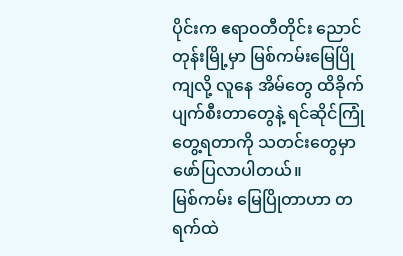ပိုင်းက ဧရာဝတီတိုင်း ညောင်တုန်းမြို့မှာ မြစ်ကမ်းမြေပြိုကျလို့ လူနေ အိမ်တွေ ထိခိုက်ပျက်စီးတာတွေနဲ့ ရင်ဆိုင်ကြုံတွေ့ရတာကို သတင်းတွေမှာ ဖော်ပြလာပါတယ်။
မြစ်ကမ်း မြေပြိုတာဟာ တရက်ထဲ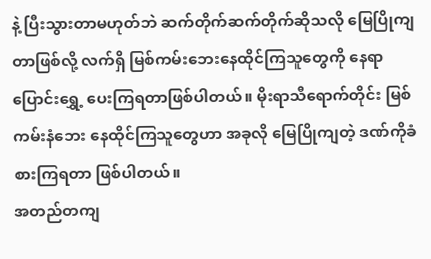နဲ့ ပြီးသွားတာမဟုတ်ဘဲ ဆက်တိုက်ဆက်တိုက်ဆိုသလို မြေပြိုကျတာဖြစ်လို့ လက်ရှိ မြစ်ကမ်းဘေးနေထိုင်ကြသူတွေကို နေရာပြောင်းရွှေ့ ပေးကြရတာဖြစ်ပါတယ်။ မိုးရာသီရောက်တိုင်း မြစ်ကမ်းနံဘေး နေထိုင်ကြသူတွေဟာ အခုလို မြေပြိုကျတဲ့ ဒဏ်ကိုခံစားကြရတာ ဖြစ်ပါတယ်။
အတည်တကျ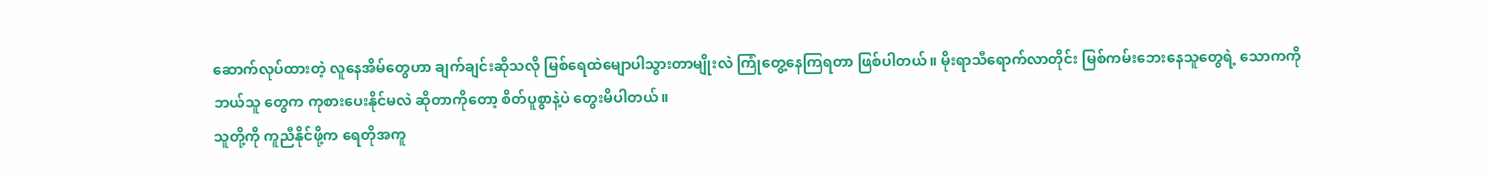ဆောက်လုပ်ထားတဲ့ လူနေအိမ်တွေဟာ ချက်ချင်းဆိုသလို မြစ်ရေထဲမျောပါသွားတာမျိုးလဲ ကြုံတွေ့နေကြရတာ ဖြစ်ပါတယ်။ မိုးရာသီရောက်လာတိုင်း မြစ်ကမ်းဘေးနေသူတွေရဲ့ သောကကို ဘယ်သူ တွေက ကုစားပေးနိုင်မလဲ ဆိုတာကိုတော့ စိတ်ပူစွာနဲ့ပဲ တွေးမိပါတယ်။
သူတို့ကို ကူညီနိုင်ဖို့က ရေတိုအကူ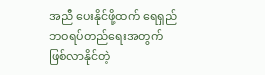အညီ ပေးနိုင်ဖို့ထက် ရေရှည် ဘဝရပ်တည်ရေးအတွက် ဖြစ်လာနိုင်တဲ့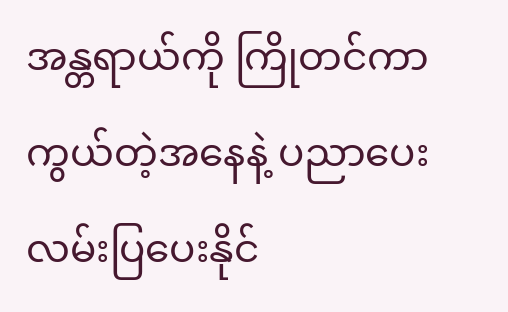အန္တရာယ်ကို ကြိုတင်ကာကွယ်တဲ့အနေနဲ့ ပညာပေး လမ်းပြပေးနိုင်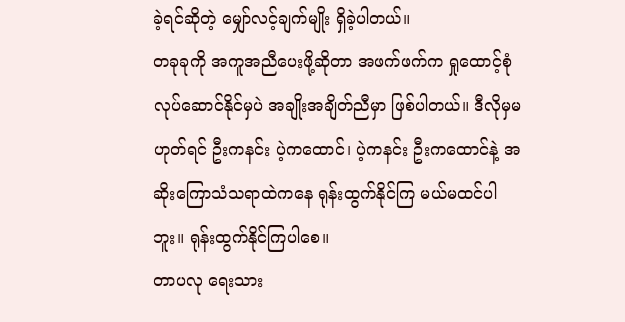ခဲ့ရင်ဆိုတဲ့ မျှော်လင့်ချက်မျိုး ရှိခဲ့ပါတယ်။
တခုခုကို အကူအညီပေးဖို့ဆိုတာ အဖက်ဖက်က ရှုထောင့်စုံ လုပ်ဆောင်နိုင်မှပဲ အချိုးအချိတ်ညီမှာ ဖြစ်ပါတယ်။ ဒီလိုမှမဟုတ်ရင် ဦးကနင်း ပဲ့ကထောင်၊ ပဲ့ကနင်း ဦးကထောင်နဲ့ အဆိုးကြောသံသရာထဲကနေ ရုန်းထွက်နိုင်ကြ မယ်မထင်ပါဘူး။ ရုန်းထွက်နိုင်ကြပါစေ။
တာပလု ရေးသား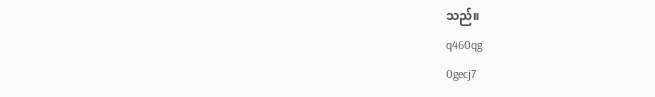သည်။
q460qg
0gecj7